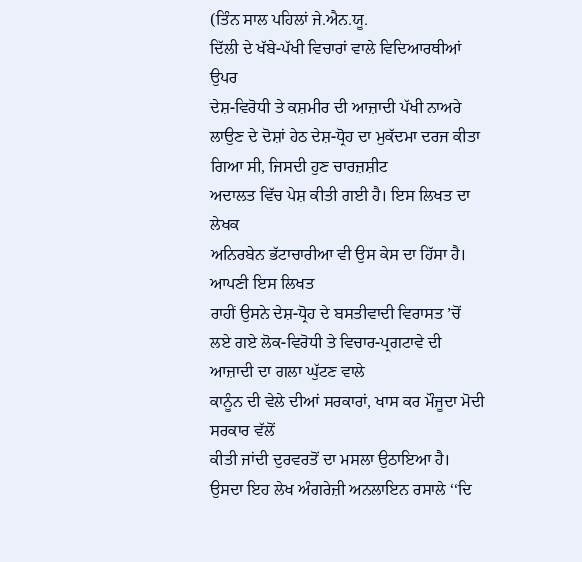(ਤਿੰਨ ਸਾਲ ਪਹਿਲਾਂ ਜੇ.ਐਨ.ਯੂ.
ਦਿੱਲੀ ਦੇ ਖੱਬੇ-ਪੱਖੀ ਵਿਚਾਰਾਂ ਵਾਲੇ ਵਿਦਿਆਰਥੀਆਂ ਉਪਰ
ਦੇਸ਼-ਵਿਰੋਧੀ ਤੇ ਕਸ਼ਮੀਰ ਦੀ ਆਜ਼ਾਦੀ ਪੱਖੀ ਨਾਅਰੇ ਲਾਉਣ ਦੇ ਦੋਸ਼ਾਂ ਹੇਠ ਦੇਸ਼-ਧ੍ਰੋਹ ਦਾ ਮੁਕੱਦਮਾ ਦਰਜ ਕੀਤਾ ਗਿਆ ਸੀ, ਜਿਸਦੀ ਹੁਣ ਚਾਰਜ਼ਸ਼ੀਟ
ਅਦਾਲਤ ਵਿੱਚ ਪੇਸ਼ ਕੀਤੀ ਗਈ ਹੈ। ਇਸ ਲਿਖਤ ਦਾ ਲੇਖਕ
ਅਨਿਰਬੇਨ ਭੱਟਾਚਾਰੀਆ ਵੀ ਉਸ ਕੇਸ ਦਾ ਹਿੱਸਾ ਹੈ। ਆਪਣੀ ਇਸ ਲਿਖਤ
ਰਾਹੀਂ ਉਸਨੇ ਦੇਸ਼-ਧ੍ਰੋਹ ਦੇ ਬਸਤੀਵਾਦੀ ਵਿਰਾਸਤ ’ਚੋਂ ਲਏ ਗਏ ਲੋਕ-ਵਿਰੋਧੀ ਤੇ ਵਿਚਾਰ-ਪ੍ਰਗਟਾਵੇ ਦੀ ਆਜ਼ਾਦੀ ਦਾ ਗਲਾ ਘੁੱਟਣ ਵਾਲੇ
ਕਾਨੂੰਨ ਦੀ ਵੇਲੇ ਦੀਆਂ ਸਰਕਾਰਾਂ, ਖਾਸ ਕਰ ਮੌਜੂਦਾ ਮੋਦੀ ਸਰਕਾਰ ਵੱਲੋਂ
ਕੀਤੀ ਜਾਂਦੀ ਦੁਰਵਰਤੋਂ ਦਾ ਮਸਲਾ ਉਠਾਇਆ ਹੈ। ਉਸਦਾ ਇਹ ਲੇਖ ਅੰਗਰੇਜ਼ੀ ਅਨਲਾਇਨ ਰਸਾਲੇ ‘‘ਦਿ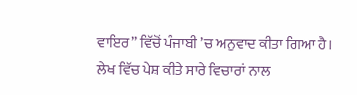ਵਾਇਰ’’ ਵਿੱਚੋਂ ਪੰਜਾਬੀ ’ਚ ਅਨੁਵਾਦ ਕੀਤਾ ਗਿਆ ਹੈ। ਲੇਖ ਵਿੱਚ ਪੇਸ਼ ਕੀਤੇ ਸਾਰੇ ਵਿਚਾਰਾਂ ਨਾਲ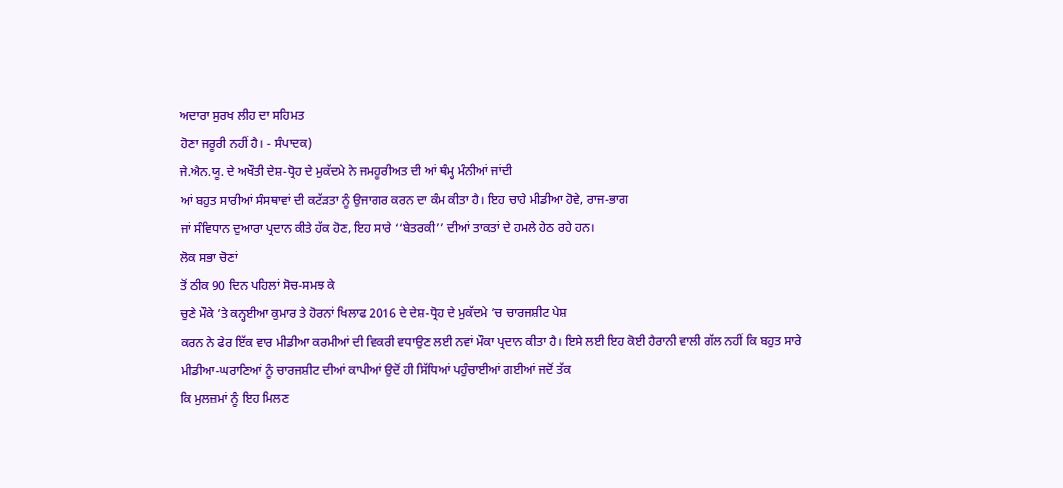ਅਦਾਰਾ ਸੁਰਖ ਲੀਹ ਦਾ ਸਹਿਮਤ
ਹੋਣਾ ਜਰੂਰੀ ਨਹੀਂ ਹੈ। - ਸੰਪਾਦਕ)
ਜੇ.ਐਨ.ਯੂ. ਦੇ ਅਖੌਤੀ ਦੇਸ਼-ਧ੍ਰੋਹ ਦੇ ਮੁਕੱਦਮੇ ਨੇ ਜਮਹੂਰੀਅਤ ਦੀ ਆਂ ਥੰਮ੍ਹ ਮੰਨੀਆਂ ਜਾਂਦੀ
ਆਂ ਬਹੁਤ ਸਾਰੀਆਂ ਸੰਸਥਾਵਾਂ ਦੀ ਕਟੱੜਤਾ ਨੂੰ ਉਜਾਗਰ ਕਰਨ ਦਾ ਕੰਮ ਕੀਤਾ ਹੈ। ਇਹ ਚਾਹੇ ਮੀਡੀਆ ਹੋਵੇ, ਰਾਜ-ਭਾਗ
ਜਾਂ ਸੰਵਿਧਾਨ ਦੁਆਰਾ ਪ੍ਰਦਾਨ ਕੀਤੇ ਹੱਕ ਹੋਣ, ਇਹ ਸਾਰੇ ‘‘ਬੇਤਰਕੀ’’ ਦੀਆਂ ਤਾਕਤਾਂ ਦੇ ਹਮਲੇ ਹੇਠ ਰਹੇ ਹਨ।
ਲੋਕ ਸਭਾ ਚੋਣਾਂ
ਤੋਂ ਠੀਕ 90 ਦਿਨ ਪਹਿਲਾਂ ਸੋਚ-ਸਮਝ ਕੇ
ਚੁਣੇ ਮੌਕੇ ’ਤੇ ਕਨ੍ਹਈਆ ਕੁਮਾਰ ਤੇ ਹੋਰਨਾਂ ਖਿਲਾਫ 2016 ਦੇ ਦੇਸ਼-ਧ੍ਰੋਹ ਦੇ ਮੁਕੱਦਮੇ ’ਚ ਚਾਰਜਸ਼ੀਟ ਪੇਸ਼
ਕਰਨ ਨੇ ਫੇਰ ਇੱਕ ਵਾਰ ਮੀਡੀਆ ਕਰਮੀਆਂ ਦੀ ਵਿਕਰੀ ਵਧਾਉਣ ਲਈ ਨਵਾਂ ਮੌਕਾ ਪ੍ਰਦਾਨ ਕੀਤਾ ਹੈ। ਇਸੇ ਲਈ ਇਹ ਕੋਈ ਹੈਰਾਨੀ ਵਾਲੀ ਗੱਲ ਨਹੀਂ ਕਿ ਬਹੁਤ ਸਾਰੇ ਮੀਡੀਆ-ਘਰਾਣਿਆਂ ਨੂੰ ਚਾਰਜਸ਼ੀਟ ਦੀਆਂ ਕਾਪੀਆਂ ਉਦੋਂ ਹੀ ਸਿੱਧਿਆਂ ਪਹੁੰਚਾਈਆਂ ਗਈਆਂ ਜਦੋਂ ਤੱਕ
ਕਿ ਮੁਲਜ਼ਮਾਂ ਨੂੰ ਇਹ ਮਿਲਣ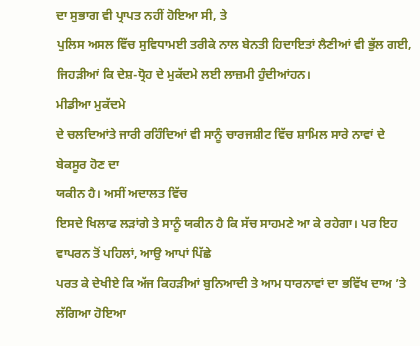ਦਾ ਸੁਭਾਗ ਵੀ ਪ੍ਰਾਪਤ ਨਹੀਂ ਹੋਇਆ ਸੀ, ਤੇ
ਪੁਲਿਸ ਅਸਲ ਵਿੱਚ ਸੁਵਿਧਾਮਈ ਤਰੀਕੇ ਨਾਲ ਬੇਨਤੀ ਹਿਦਾਇਤਾਂ ਲੈਣੀਆਂ ਵੀ ਭੁੱਲ ਗਈ, ਜਿਹੜੀਆਂ ਕਿ ਦੇਸ਼-ਧ੍ਰੋਹ ਦੇ ਮੁਕੱਦਮੇ ਲਈ ਲਾਜ਼ਮੀ ਹੁੰਦੀਆਂਹਨ।
ਮੀਡੀਆ ਮੁਕੱਦਮੇ
ਦੇ ਚਲਦਿਆਂਤੇ ਜਾਰੀ ਰਹਿੰਦਿਆਂ ਵੀ ਸਾਨੂੰ ਚਾਰਜਸ਼ੀਟ ਵਿੱਚ ਸ਼ਾਮਿਲ ਸਾਰੇ ਨਾਵਾਂ ਦੇ ਬੇਕਸੂਰ ਹੋਣ ਦਾ
ਯਕੀਨ ਹੈ। ਅਸੀਂ ਅਦਾਲਤ ਵਿੱਚ
ਇਸਦੇ ਖਿਲਾਫ ਲੜਾਂਗੇ ਤੇ ਸਾਨੂੰ ਯਕੀਨ ਹੈ ਕਿ ਸੱਚ ਸਾਹਮਣੇ ਆ ਕੇ ਰਹੇਗਾ। ਪਰ ਇਹ ਵਾਪਰਨ ਤੋਂ ਪਹਿਲਾਂ, ਆਉ ਆਪਾਂ ਪਿੱਛੇ
ਪਰਤ ਕੇ ਦੇਖੀਏ ਕਿ ਅੱਜ ਕਿਹੜੀਆਂ ਬੁਨਿਆਦੀ ਤੇ ਆਮ ਧਾਰਨਾਵਾਂ ਦਾ ਭਵਿੱਖ ਦਾਅ ’ਤੇ ਲੱਗਿਆ ਹੋਇਆ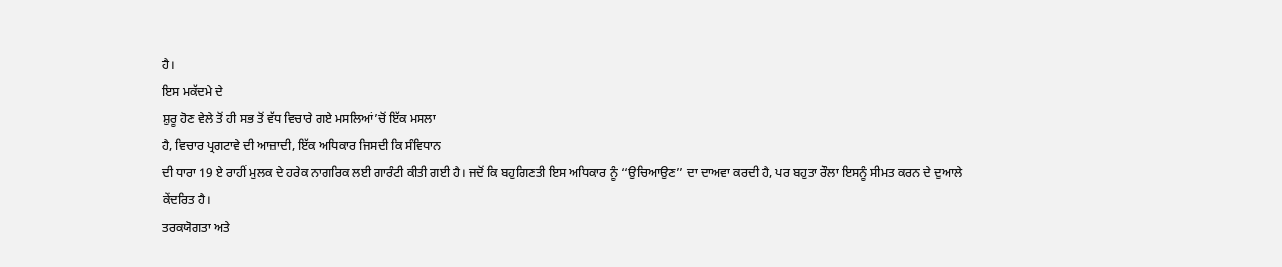ਹੈ।
ਇਸ ਮਕੱਦਮੇ ਦੇ
ਸ਼ੁਰੂ ਹੋਣ ਵੇਲੇ ਤੋਂ ਹੀ ਸਭ ਤੋਂ ਵੱਧ ਵਿਚਾਰੇ ਗਏ ਮਸਲਿਆਂ’ਚੋਂ ਇੱਕ ਮਸਲਾ
ਹੈ, ਵਿਚਾਰ ਪ੍ਰਗਟਾਵੇ ਦੀ ਆਜ਼ਾਦੀ, ਇੱਕ ਅਧਿਕਾਰ ਜਿਸਦੀ ਕਿ ਸੰਵਿਧਾਨ
ਦੀ ਧਾਰਾ 19 ਏ ਰਾਹੀਂ ਮੁਲਕ ਦੇ ਹਰੇਕ ਨਾਗਰਿਕ ਲਈ ਗਾਰੰਟੀ ਕੀਤੀ ਗਈ ਹੈ। ਜਦੋਂ ਕਿ ਬਹੁਗਿਣਤੀ ਇਸ ਅਧਿਕਾਰ ਨੂੰ ‘‘ਉਚਿਆਉਣ’’ ਦਾ ਦਾਅਵਾ ਕਰਦੀ ਹੈ, ਪਰ ਬਹੁਤਾ ਰੌਲਾ ਇਸਨੂੰ ਸੀਮਤ ਕਰਨ ਦੇ ਦੁਆਲੇ
ਕੇਂਦਰਿਤ ਹੈ।
ਤਰਕਯੋਗਤਾ ਅਤੇ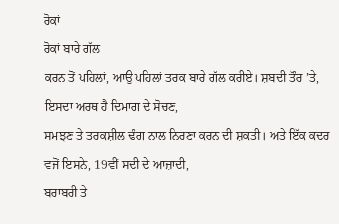ਰੋਕਾਂ
ਰੋਕਾਂ ਬਾਰੇ ਗੱਲ
ਕਰਨ ਤੋਂ ਪਹਿਲਾਂ, ਆਉ ਪਹਿਲਾਂ ਤਰਕ ਬਾਰੇ ਗੱਲ ਕਰੀਏ। ਸ਼ਬਦੀ ਤੌਰ ’ਤੇ, ਇਸਦਾ ਅਰਥ ਹੈ ਦਿਮਾਗ ਦੇ ਸੋਚਣ,
ਸਮਝਣ ਤੇ ਤਰਕਸ਼ੀਲ ਢੰਗ ਨਾਲ ਨਿਰਣਾ ਕਰਨ ਦੀ ਸ਼ਕਤੀ। ਅਤੇ ਇੱਕ ਕਦਰ ਵਜੋਂ ਇਸਨੇ, 19ਵੀਂ ਸਦੀ ਦੇ ਆਜ਼ਾਦੀ,
ਬਰਾਬਰੀ ਤੇ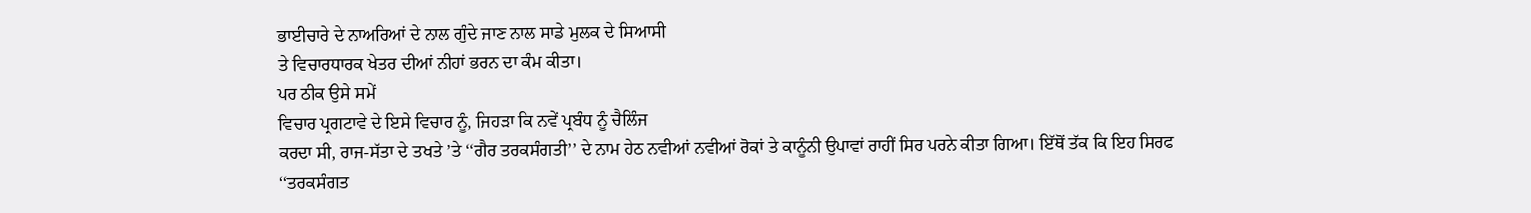ਭਾਈਚਾਰੇ ਦੇ ਨਾਅਰਿਆਂ ਦੇ ਨਾਲ ਗੁੰਦੇ ਜਾਣ ਨਾਲ ਸਾਡੇ ਮੁਲਕ ਦੇ ਸਿਆਸੀ
ਤੇ ਵਿਚਾਰਧਾਰਕ ਖੇਤਰ ਦੀਆਂ ਨੀਹਾਂ ਭਰਨ ਦਾ ਕੰਮ ਕੀਤਾ।
ਪਰ ਠੀਕ ਉਸੇ ਸਮੇਂ
ਵਿਚਾਰ ਪ੍ਰਗਟਾਵੇ ਦੇ ਇਸੇ ਵਿਚਾਰ ਨੂੰ, ਜਿਹੜਾ ਕਿ ਨਵੇਂ ਪ੍ਰਬੰਧ ਨੂੰ ਚੈਲਿੰਜ
ਕਰਦਾ ਸੀ, ਰਾਜ-ਸੱਤਾ ਦੇ ਤਖਤੇ ’ਤੇ ‘‘ਗੈਰ ਤਰਕਸੰਗਤੀ’’ ਦੇ ਨਾਮ ਹੇਠ ਨਵੀਆਂ ਨਵੀਆਂ ਰੋਕਾਂ ਤੇ ਕਾਨੂੰਨੀ ਉਪਾਵਾਂ ਰਾਹੀਂ ਸਿਰ ਪਰਨੇ ਕੀਤਾ ਗਿਆ। ਇੱਥੋਂ ਤੱਕ ਕਿ ਇਹ ਸਿਰਫ ‘‘ਤਰਕਸੰਗਤ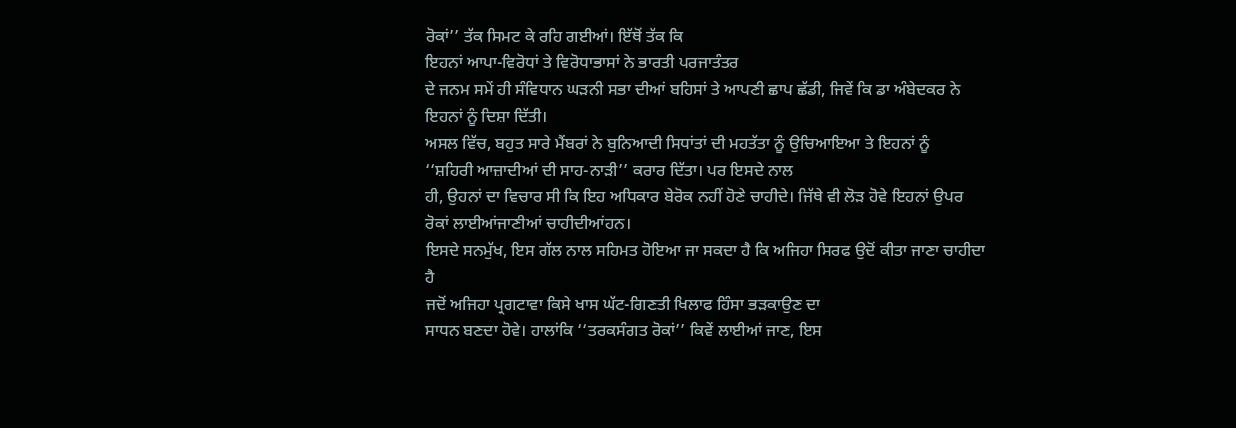ਰੋਕਾਂ’’ ਤੱਕ ਸਿਮਟ ਕੇ ਰਹਿ ਗਈਆਂ। ਇੱਥੋਂ ਤੱਕ ਕਿ
ਇਹਨਾਂ ਆਪਾ-ਵਿਰੋਧਾਂ ਤੇ ਵਿਰੋਧਾਭਾਸਾਂ ਨੇ ਭਾਰਤੀ ਪਰਜਾਤੰਤਰ
ਦੇ ਜਨਮ ਸਮੇਂ ਹੀ ਸੰਵਿਧਾਨ ਘੜਨੀ ਸਭਾ ਦੀਆਂ ਬਹਿਸਾਂ ਤੇ ਆਪਣੀ ਛਾਪ ਛੱਡੀ, ਜਿਵੇਂ ਕਿ ਡਾ ਅੰਬੇਦਕਰ ਨੇ ਇਹਨਾਂ ਨੂੰ ਦਿਸ਼ਾ ਦਿੱਤੀ।
ਅਸਲ ਵਿੱਚ, ਬਹੁਤ ਸਾਰੇ ਮੈਂਬਰਾਂ ਨੇ ਬੁਨਿਆਦੀ ਸਿਧਾਂਤਾਂ ਦੀ ਮਹਤੱਤਾ ਨੂੰ ਉਚਿਆਇਆ ਤੇ ਇਹਨਾਂ ਨੂੰ
‘‘ਸ਼ਹਿਰੀ ਆਜ਼ਾਦੀਆਂ ਦੀ ਸਾਹ-ਨਾੜੀ’’ ਕਰਾਰ ਦਿੱਤਾ। ਪਰ ਇਸਦੇ ਨਾਲ
ਹੀ, ਉਹਨਾਂ ਦਾ ਵਿਚਾਰ ਸੀ ਕਿ ਇਹ ਅਧਿਕਾਰ ਬੇਰੋਕ ਨਹੀਂ ਹੋਣੇ ਚਾਹੀਦੇ। ਜਿੱਥੇ ਵੀ ਲੋੜ ਹੋਵੇ ਇਹਨਾਂ ਉਪਰ ਰੋਕਾਂ ਲਾਈਆਂਜਾਣੀਆਂ ਚਾਹੀਦੀਆਂਹਨ।
ਇਸਦੇ ਸਨਮੁੱਖ, ਇਸ ਗੱਲ ਨਾਲ ਸਹਿਮਤ ਹੋਇਆ ਜਾ ਸਕਦਾ ਹੈ ਕਿ ਅਜਿਹਾ ਸਿਰਫ ਉਦੋਂ ਕੀਤਾ ਜਾਣਾ ਚਾਹੀਦਾ ਹੈ
ਜਦੋਂ ਅਜਿਹਾ ਪ੍ਰਗਟਾਵਾ ਕਿਸੇ ਖਾਸ ਘੱਟ-ਗਿਣਤੀ ਖਿਲਾਫ ਹਿੰਸਾ ਭੜਕਾਉਣ ਦਾ
ਸਾਧਨ ਬਣਦਾ ਹੋਵੇ। ਹਾਲਾਂਕਿ ‘‘ਤਰਕਸੰਗਤ ਰੋਕਾਂ’’ ਕਿਵੇਂ ਲਾਈਆਂ ਜਾਣ, ਇਸ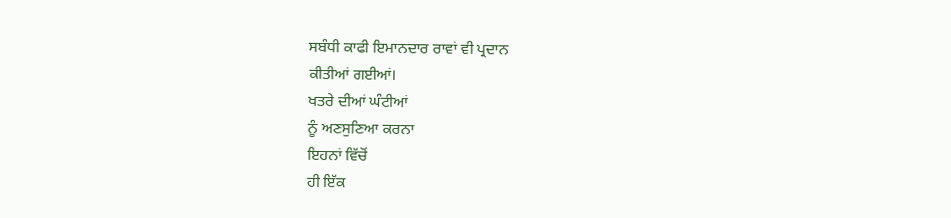ਸਬੰਧੀ ਕਾਫੀ ਇਮਾਨਦਾਰ ਰਾਵਾਂ ਵੀ ਪ੍ਰਦਾਨ
ਕੀਤੀਆਂ ਗਈਆਂ।
ਖਤਰੇ ਦੀਆਂ ਘੰਟੀਆਂ
ਨੂੰ ਅਣਸੁਣਿਆ ਕਰਨਾ
ਇਹਨਾਂ ਵਿੱਚੋਂ
ਹੀ ਇੱਕ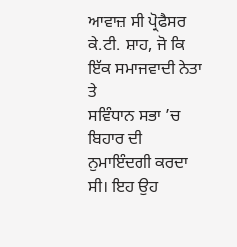ਆਵਾਜ਼ ਸੀ ਪ੍ਰੋਫੈਸਰ ਕੇ.ਟੀ. ਸ਼ਾਹ, ਜੋ ਕਿ ਇੱਕ ਸਮਾਜਵਾਦੀ ਨੇਤਾ ਤੇ
ਸਵਿੰਧਾਨ ਸਭਾ ’ਚ ਬਿਹਾਰ ਦੀ ਨੁਮਾਇੰਦਗੀ ਕਰਦਾ ਸੀ। ਇਹ ਉਹ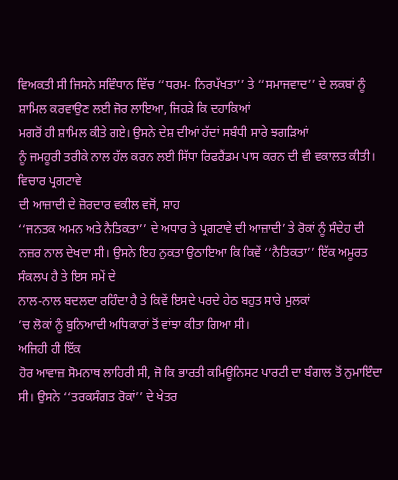ਵਿਅਕਤੀ ਸੀ ਜਿਸਨੇ ਸਵਿੰਧਾਨ ਵਿੱਚ ‘‘ਧਰਮ- ਨਿਰਪੱਖਤਾ’’ ਤੇ ‘‘ਸਮਾਜਵਾਦ’’ ਦੇ ਲਕਬਾਂ ਨੂੰ ਸ਼ਾਮਿਲ ਕਰਵਾਉਣ ਲਈ ਜੋਰ ਲਾਇਆ, ਜਿਹੜੇ ਕਿ ਦਹਾਕਿਆਂ
ਮਗਰੋਂ ਹੀ ਸ਼ਾਮਿਲ ਕੀਤੇ ਗਏ। ਉਸਨੇ ਦੇਸ਼ ਦੀਆਂ ਹੱਦਾਂ ਸਬੰਧੀ ਸਾਰੇ ਝਗੜਿਆਂ
ਨੂੰ ਜਮਹੂਰੀ ਤਰੀਕੇ ਨਾਲ ਹੱਲ ਕਰਨ ਲਈ ਸਿੱਧਾ ਰਿਫਰੈਂਡਮ ਪਾਸ ਕਰਨ ਦੀ ਵੀ ਵਕਾਲਤ ਕੀਤੀ।
ਵਿਚਾਰ ਪ੍ਰਗਟਾਵੇ
ਦੀ ਆਜ਼ਾਦੀ ਦੇ ਜ਼ੋਰਦਾਰ ਵਕੀਲ ਵਜੋਂ, ਸ਼ਾਹ
‘‘ਜਨਤਕ ਅਮਨ ਅਤੇ ਨੈਤਿਕਤਾ’’ ਦੇ ਅਧਾਰ ਤੇ ਪ੍ਰਗਟਾਵੇ ਦੀ ਆਜ਼ਾਦੀ’ ਤੇ ਰੋਕਾਂ ਨੂੰ ਸੰਦੇਹ ਦੀ ਨਜ਼ਰ ਨਾਲ ਦੇਖਦਾ ਸੀ। ਉਸਨੇ ਇਹ ਨੁਕਤਾ ਉਠਾਇਆ ਕਿ ਕਿਵੇਂ ‘‘ਨੈਤਿਕਤਾ’’ ਇੱਕ ਅਮੂਰਤ ਸੰਕਲਪ ਹੈ ਤੇ ਇਸ ਸਮੇਂ ਦੇ
ਨਾਲ-ਨਾਲ ਬਦਲਦਾ ਰਹਿੰਦਾ ਹੈ ਤੇ ਕਿਵੇਂ ਇਸਦੇ ਪਰਦੇ ਹੇਠ ਬਹੁਤ ਸਾਰੇ ਮੁਲਕਾਂ
’ਚ ਲੋਕਾਂ ਨੂੰ ਬੁਨਿਆਦੀ ਅਧਿਕਾਰਾਂ ਤੋਂ ਵਾਂਝਾ ਕੀਤਾ ਗਿਆ ਸੀ।
ਅਜਿਹੀ ਹੀ ਇੱਕ
ਹੋਰ ਆਵਾਜ਼ ਸੋਮਨਾਥ ਲਾਹਿਰੀ ਸੀ, ਜੋ ਕਿ ਭਾਰਤੀ ਕਮਿਊਨਿਸਟ ਪਾਰਟੀ ਦਾ ਬੰਗਾਲ ਤੋਂ ਨੁਮਾਇੰਦਾ
ਸੀ। ਉਸਨੇ ‘‘ਤਰਕਸੰਗਤ ਰੋਕਾਂ’’ ਦੇ ਖੇਤਰ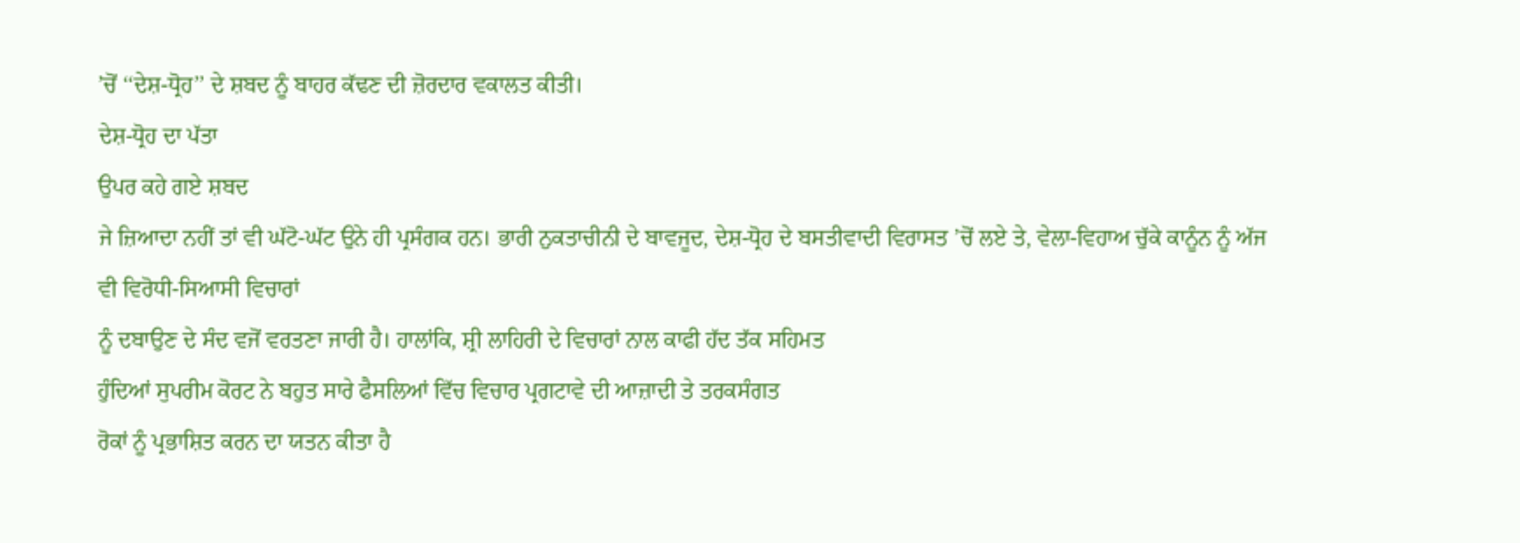’ਚੋਂ ‘‘ਦੇਸ਼-ਧ੍ਰੋਹ’’ ਦੇ ਸ਼ਬਦ ਨੂੰ ਬਾਹਰ ਕੱਢਣ ਦੀ ਜ਼ੋਰਦਾਰ ਵਕਾਲਤ ਕੀਤੀ।
ਦੇਸ਼-ਧ੍ਰੋਹ ਦਾ ਪੱਤਾ
ਉਪਰ ਕਹੇ ਗਏ ਸ਼ਬਦ
ਜੇ ਜ਼ਿਆਦਾ ਨਹੀਂ ਤਾਂ ਵੀ ਘੱਟੋ-ਘੱਟ ਉਨੇ ਹੀ ਪ੍ਰਸੰਗਕ ਹਨ। ਭਾਰੀ ਨੁਕਤਾਚੀਨੀ ਦੇ ਬਾਵਜੂਦ, ਦੇਸ਼-ਧ੍ਰੋਹ ਦੇ ਬਸਤੀਵਾਦੀ ਵਿਰਾਸਤ ’ਚੋਂ ਲਏ ਤੇ, ਵੇਲਾ-ਵਿਹਾਅ ਚੁੱਕੇ ਕਾਨੂੰਨ ਨੂੰ ਅੱਜ ਵੀ ਵਿਰੋਧੀ-ਸਿਆਸੀ ਵਿਚਾਰਾਂ
ਨੂੰ ਦਬਾਉਣ ਦੇ ਸੰਦ ਵਜੋਂ ਵਰਤਣਾ ਜਾਰੀ ਹੈ। ਹਾਲਾਂਕਿ, ਸ਼੍ਰੀ ਲਾਹਿਰੀ ਦੇ ਵਿਚਾਰਾਂ ਨਾਲ ਕਾਫੀ ਹੱਦ ਤੱਕ ਸਹਿਮਤ
ਹੁੰਦਿਆਂ ਸੁਪਰੀਮ ਕੋਰਟ ਨੇ ਬਹੁਤ ਸਾਰੇ ਫੈਸਲਿਆਂ ਵਿੱਚ ਵਿਚਾਰ ਪ੍ਰਗਟਾਵੇ ਦੀ ਆਜ਼ਾਦੀ ਤੇ ਤਰਕਸੰਗਤ
ਰੋਕਾਂ ਨੂੰ ਪ੍ਰਭਾਸ਼ਿਤ ਕਰਨ ਦਾ ਯਤਨ ਕੀਤਾ ਹੈ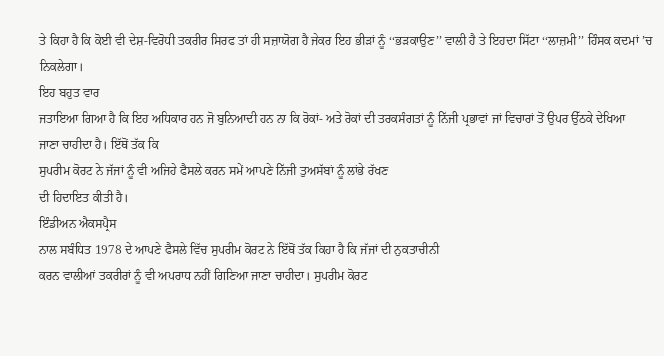ਤੇ ਕਿਹਾ ਹੈ ਕਿ ਕੋਈ ਵੀ ਦੇਸ਼-ਵਿਰੋਧੀ ਤਕਰੀਰ ਸਿਰਫ ਤਾਂ ਹੀ ਸਜ਼ਾਯੋਗ ਹੈ ਜੇਕਰ ਇਹ ਭੀੜਾਂ ਨੂੰ ‘‘ਭੜਕਾਉਣ’’ ਵਾਲੀ ਹੈ ਤੇ ਇਹਦਾ ਸਿੱਟਾ ‘‘ਲਾਜ਼ਮੀ’’ ਹਿੰਸਕ ਕਦਮਾਂ ’ਚ ਨਿਕਲੇਗਾ।
ਇਹ ਬਹੁਤ ਵਾਰ
ਜਤਾਇਆ ਗਿਆ ਹੈ ਕਿ ਇਹ ਅਧਿਕਾਰ ਹਨ ਜੋ ਬੁਨਿਆਦੀ ਹਨ ਨਾ ਕਿ ਰੋਕਾਂ- ਅਤੇ ਰੋਕਾਂ ਦੀ ਤਰਕਸੰਗਤਾਂ ਨੂੰ ਨਿੱਜੀ ਪ੍ਰਭਾਵਾਂ ਜਾਂ ਵਿਚਾਰਾਂ ਤੋਂ ਉਪਰ ਉੱਠਕੇ ਦੇਖਿਆ
ਜਾਣਾ ਚਾਹੀਦਾ ਹੈ। ਇੱਥੋਂ ਤੱਕ ਕਿ
ਸੁਪਰੀਮ ਕੋਰਟ ਨੇ ਜੱਜਾਂ ਨੂੰ ਵੀ ਅਜਿਹੇ ਫੈਸਲੇ ਕਰਨ ਸਮੇਂ ਆਪਣੇ ਨਿੱਜੀ ਤੁਅਸੱਬਾਂ ਨੂੰ ਲਾਂਭੇ ਰੱਖਣ
ਦੀ ਹਿਦਾਇਤ ਕੀਤੀ ਹੈ।
ਇੰਡੀਅਨ ਐਕਸਪ੍ਰੈਸ
ਨਾਲ ਸਬੰਧਿਤ 1978 ਦੇ ਆਪਣੇ ਫੈਸਲੇ ਵਿੱਚ ਸੁਪਰੀਮ ਕੋਰਟ ਨੇ ਇੱਥੋਂ ਤੱਕ ਕਿਹਾ ਹੈ ਕਿ ਜੱਜਾਂ ਦੀ ਨੁਕਤਾਚੀਨੀ
ਕਰਨ ਵਾਲੀਆਂ ਤਕਰੀਰਾਂ ਨੂੰ ਵੀ ਅਪਰਾਧ ਨਹੀਂ ਗਿਣਿਆ ਜਾਣਾ ਚਾਹੀਦਾ। ਸੁਪਰੀਮ ਕੋਰਟ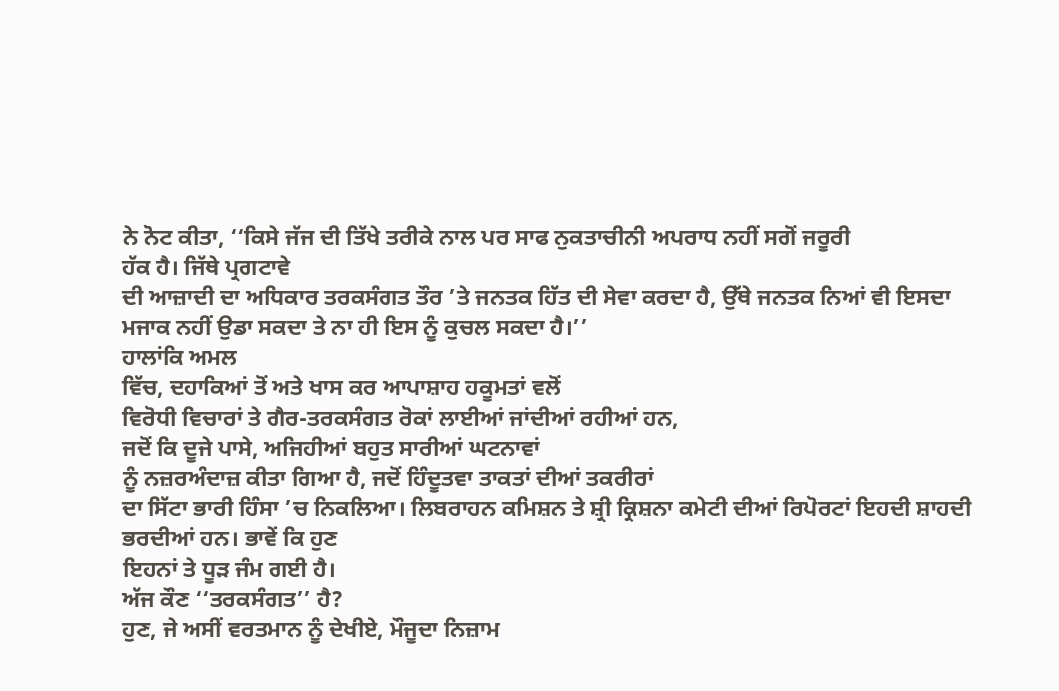ਨੇ ਨੋਟ ਕੀਤਾ, ‘‘ਕਿਸੇ ਜੱਜ ਦੀ ਤਿੱਖੇ ਤਰੀਕੇ ਨਾਲ ਪਰ ਸਾਫ ਨੁਕਤਾਚੀਨੀ ਅਪਰਾਧ ਨਹੀਂ ਸਗੋਂ ਜਰੂਰੀ
ਹੱਕ ਹੈ। ਜਿੱਥੇ ਪ੍ਰਗਟਾਵੇ
ਦੀ ਆਜ਼ਾਦੀ ਦਾ ਅਧਿਕਾਰ ਤਰਕਸੰਗਤ ਤੌਰ ’ਤੇ ਜਨਤਕ ਹਿੱਤ ਦੀ ਸੇਵਾ ਕਰਦਾ ਹੈ, ਉੱਥੇ ਜਨਤਕ ਨਿਆਂ ਵੀ ਇਸਦਾ ਮਜਾਕ ਨਹੀਂ ਉਡਾ ਸਕਦਾ ਤੇ ਨਾ ਹੀ ਇਸ ਨੂੰ ਕੁਚਲ ਸਕਦਾ ਹੈ।’’
ਹਾਲਾਂਕਿ ਅਮਲ
ਵਿੱਚ, ਦਹਾਕਿਆਂ ਤੋਂ ਅਤੇ ਖਾਸ ਕਰ ਆਪਾਸ਼ਾਹ ਹਕੂਮਤਾਂ ਵਲੋਂ
ਵਿਰੋਧੀ ਵਿਚਾਰਾਂ ਤੇ ਗੈਰ-ਤਰਕਸੰਗਤ ਰੋਕਾਂ ਲਾਈਆਂ ਜਾਂਦੀਆਂ ਰਹੀਆਂ ਹਨ,
ਜਦੋਂ ਕਿ ਦੂਜੇ ਪਾਸੇ, ਅਜਿਹੀਆਂ ਬਹੁਤ ਸਾਰੀਆਂ ਘਟਨਾਵਾਂ
ਨੂੰ ਨਜ਼ਰਅੰਦਾਜ਼ ਕੀਤਾ ਗਿਆ ਹੈ, ਜਦੋਂ ਹਿੰਦੂਤਵਾ ਤਾਕਤਾਂ ਦੀਆਂ ਤਕਰੀਰਾਂ
ਦਾ ਸਿੱਟਾ ਭਾਰੀ ਹਿੰਸਾ ’ਚ ਨਿਕਲਿਆ। ਲਿਬਰਾਹਨ ਕਮਿਸ਼ਨ ਤੇ ਸ਼੍ਰੀ ਕ੍ਰਿਸ਼ਨਾ ਕਮੇਟੀ ਦੀਆਂ ਰਿਪੋਰਟਾਂ ਇਹਦੀ ਸ਼ਾਹਦੀ
ਭਰਦੀਆਂ ਹਨ। ਭਾਵੇਂ ਕਿ ਹੁਣ
ਇਹਨਾਂ ਤੇ ਧੂੜ ਜੰਮ ਗਈ ਹੈ।
ਅੱਜ ਕੌਣ ‘‘ਤਰਕਸੰਗਤ’’ ਹੈ?
ਹੁਣ, ਜੇ ਅਸੀਂ ਵਰਤਮਾਨ ਨੂੰ ਦੇਖੀਏ, ਮੌਜੂਦਾ ਨਿਜ਼ਾਮ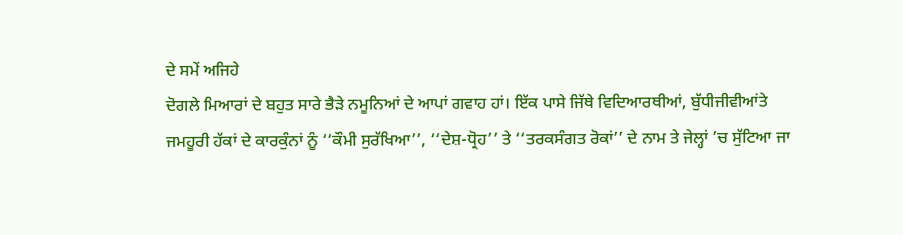ਦੇ ਸਮੇਂ ਅਜਿਹੇ
ਦੋਗਲੇ ਮਿਆਰਾਂ ਦੇ ਬਹੁਤ ਸਾਰੇ ਭੈੜੇ ਨਮੂਨਿਆਂ ਦੇ ਆਪਾਂ ਗਵਾਹ ਹਾਂ। ਇੱਕ ਪਾਸੇ ਜਿੱਥੇ ਵਿਦਿਆਰਥੀਆਂ, ਬੁੱਧੀਜੀਵੀਆਂਤੇ
ਜਮਹੂਰੀ ਹੱਕਾਂ ਦੇ ਕਾਰਕੁੰਨਾਂ ਨੂੰ ‘‘ਕੌਮੀ ਸੁਰੱਖਿਆ’’, ‘‘ਦੇਸ਼-ਧ੍ਰੋਹ’’ ਤੇ ‘‘ਤਰਕਸੰਗਤ ਰੋਕਾਂ’’ ਦੇ ਨਾਮ ਤੇ ਜੇਲ੍ਹਾਂ ’ਚ ਸੁੱਟਿਆ ਜਾ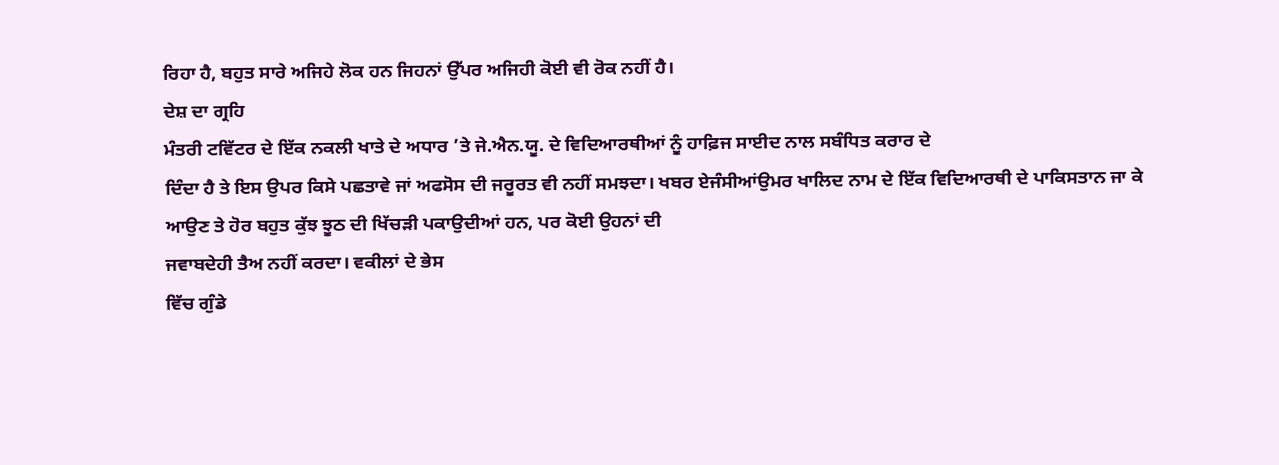ਰਿਹਾ ਹੈ, ਬਹੁਤ ਸਾਰੇ ਅਜਿਹੇ ਲੋਕ ਹਨ ਜਿਹਨਾਂ ਉੱਪਰ ਅਜਿਹੀ ਕੋਈ ਵੀ ਰੋਕ ਨਹੀਂ ਹੈ।
ਦੇਸ਼ ਦਾ ਗ੍ਰਹਿ
ਮੰਤਰੀ ਟਵਿੱਟਰ ਦੇ ਇੱਕ ਨਕਲੀ ਖਾਤੇ ਦੇ ਅਧਾਰ ’ਤੇ ਜੇ.ਐਨ.ਯੂ. ਦੇ ਵਿਦਿਆਰਥੀਆਂ ਨੂੰ ਹਾਫ਼ਿਜ ਸਾਈਦ ਨਾਲ ਸਬੰਧਿਤ ਕਰਾਰ ਦੇ
ਦਿੰਦਾ ਹੈ ਤੇ ਇਸ ਉਪਰ ਕਿਸੇ ਪਛਤਾਵੇ ਜਾਂ ਅਫਸੋਸ ਦੀ ਜਰੂਰਤ ਵੀ ਨਹੀਂ ਸਮਝਦਾ। ਖਬਰ ਏਜੰਸੀਆਂਉਮਰ ਖਾਲਿਦ ਨਾਮ ਦੇ ਇੱਕ ਵਿਦਿਆਰਥੀ ਦੇ ਪਾਕਿਸਤਾਨ ਜਾ ਕੇ
ਆਉਣ ਤੇ ਹੋਰ ਬਹੁਤ ਕੁੱਝ ਝੂਠ ਦੀ ਖਿੱਚੜੀ ਪਕਾਉਦੀਆਂ ਹਨ, ਪਰ ਕੋਈ ਉਹਨਾਂ ਦੀ
ਜਵਾਬਦੇਹੀ ਤੈਅ ਨਹੀਂ ਕਰਦਾ। ਵਕੀਲਾਂ ਦੇ ਭੇਸ
ਵਿੱਚ ਗੁੰਡੇ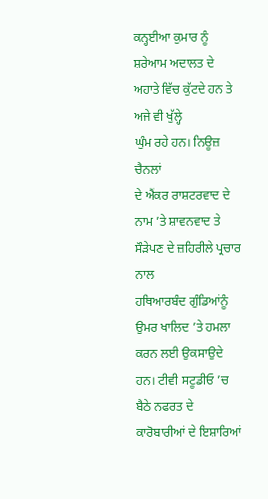ਕਨ੍ਹਈਆ ਕੁਮਾਰ ਨੂੰ ਸ਼ਰੇਆਮ ਅਦਾਲਤ ਦੇ ਅਹਾਤੇ ਵਿੱਚ ਕੁੱਟਦੇ ਹਨ ਤੇ ਅਜੇ ਵੀ ਖੁੱਲ੍ਹੇ
ਘੁੰਮ ਰਹੇ ਹਨ। ਨਿਊਜ਼ ਚੈਨਲਾਂ
ਦੇ ਐਂਕਰ ਰਾਸ਼ਟਰਵਾਦ ਦੇ ਨਾਮ ’ਤੇ ਸ਼ਾਵਨਵਾਦ ਤੇ ਸੌੜੇਪਣ ਦੇ ਜ਼ਹਿਰੀਲੇ ਪ੍ਰਚਾਰ ਨਾਲ
ਹਥਿਆਰਬੰਦ ਗੁੰਡਿਆਂਨੂੰ ਉਮਰ ਖਾਲਿਦ ’ਤੇ ਹਮਲਾ ਕਰਨ ਲਈ ਉਕਸਾਉਦੇ ਹਨ। ਟੀਵੀ ਸਟੂਡੀਓ ’ਚ ਬੈਠੇ ਨਫਰਤ ਦੇ ਕਾਰੋਬਾਰੀਆਂ ਦੇ ਇਸ਼ਾਰਿਆਂ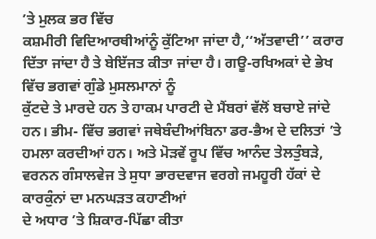’ਤੇ ਮੁਲਕ ਭਰ ਵਿੱਚ
ਕਸ਼ਮੀਰੀ ਵਿਦਿਆਰਥੀਆਂਨੂੰ ਕੁੱਟਿਆ ਜਾਂਦਾ ਹੈ,‘‘ਅੱਤਵਾਦੀ’’ ਕਰਾਰ ਦਿੱਤਾ ਜਾਂਦਾ ਹੈ ਤੇ ਬੇਇੱਜਤ ਕੀਤਾ ਜਾਂਦਾ ਹੈ। ਗਊ-ਰਖਿਅਕਾਂ ਦੇ ਭੇਖ ਵਿੱਚ ਭਗਵਾਂ ਗੁੰਡੇ ਮੁਸਲਮਾਨਾਂ ਨੂੰ
ਕੁੱਟਦੇ ਤੇ ਮਾਰਦੇ ਹਨ ਤੇ ਹਾਕਮ ਪਾਰਟੀ ਦੇ ਮੈਂਬਰਾਂ ਵੱਲੋਂ ਬਚਾਏ ਜਾਂਦੇ ਹਨ। ਭੀਮ- ਵਿੱਚ ਭਗਵਾਂ ਜਥੇਬੰਦੀਆਂਬਿਨਾ ਡਰ-ਭੈਅ ਦੇ ਦਲਿਤਾਂ ’ਤੇ ਹਮਲਾ ਕਰਦੀਆਂ ਹਨ। ਅਤੇ ਮੋੜਵੇਂ ਰੂਪ ਵਿੱਚ ਆਨੰਦ ਤੇਲਤੁੰਬੜੇ, ਵਰਨਨ ਗੰਸਾਲਵੇਜ ਤੇ ਸੁਧਾ ਭਾਰਦਵਾਜ ਵਰਗੇ ਜਮਹੂਰੀ ਹੱਕਾਂ ਦੇ ਕਾਰਕੁੰਨਾਂ ਦਾ ਮਨਘੜਤ ਕਹਾਣੀਆਂ
ਦੇ ਅਧਾਰ ’ਤੇ ਸ਼ਿਕਾਰ-ਪਿੱਛਾ ਕੀਤਾ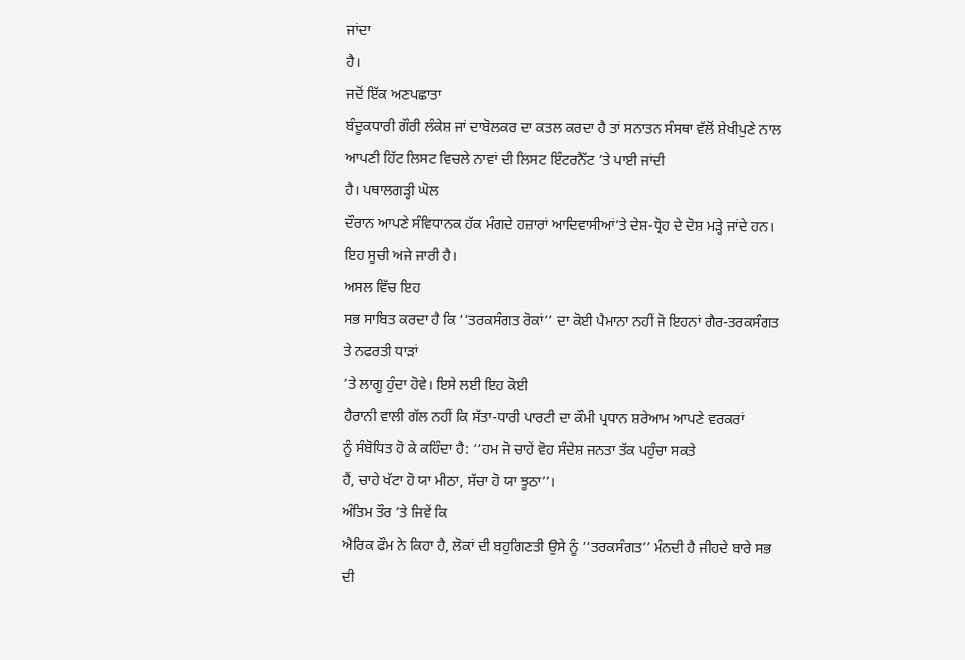ਜਾਂਦਾ
ਹੈ।
ਜਦੋਂ ਇੱਕ ਅਣਪਛਾਤਾ
ਬੰਦੂਕਧਾਰੀ ਗੌਰੀ ਲੰਕੇਸ਼ ਜਾਂ ਦਾਬੋਲਕਰ ਦਾ ਕਤਲ ਕਰਦਾ ਹੈ ਤਾਂ ਸਨਾਤਨ ਸੰਸਥਾ ਵੱਲੋਂ ਸ਼ੇਖੀਪੁਣੇ ਨਾਲ
ਆਪਣੀ ਹਿੱਟ ਲਿਸਟ ਵਿਚਲੇ ਨਾਵਾਂ ਦੀ ਲਿਸਟ ਇੰਟਰਨੈੱਟ ’ਤੇ ਪਾਈ ਜਾਂਦੀ
ਹੈ। ਪਥਾਲਗੜ੍ਹੀ ਘੋਲ
ਦੌਰਾਨ ਆਪਣੇ ਸੰਵਿਧਾਨਕ ਹੱਕ ਮੰਗਦੇ ਹਜ਼ਾਰਾਂ ਆਦਿਵਾਸੀਆਂ’ਤੇ ਦੇਸ਼-ਧ੍ਰੋਹ ਦੇ ਦੋਸ਼ ਮੜ੍ਹੇ ਜਾਂਦੇ ਹਨ। ਇਹ ਸੂਚੀ ਅਜੇ ਜਾਰੀ ਹੈ।
ਅਸਲ ਵਿੱਚ ਇਹ
ਸਭ ਸਾਬਿਤ ਕਰਦਾ ਹੈ ਕਿ ‘‘ਤਰਕਸੰਗਤ ਰੋਕਾਂ’’ ਦਾ ਕੋਈ ਪੈਮਾਨਾ ਨਹੀਂ ਜੋ ਇਹਨਾਂ ਗੈਰ-ਤਰਕਸੰਗਤ ਤੇ ਨਫਰਤੀ ਧਾੜਾਂ
’ਤੇ ਲਾਗੂ ਹੁੰਦਾ ਹੋਵੇ। ਇਸੇ ਲਈ ਇਹ ਕੋਈ
ਹੈਰਾਨੀ ਵਾਲੀ ਗੱਲ ਨਹੀਂ ਕਿ ਸੱਤਾ-ਧਾਰੀ ਪਾਰਟੀ ਦਾ ਕੌਮੀ ਪ੍ਰਧਾਨ ਸ਼ਰੇਆਮ ਆਪਣੇ ਵਰਕਰਾਂ
ਨੂੰ ਸੰਬੋਧਿਤ ਹੋ ਕੇ ਕਹਿੰਦਾ ਹੈ: ‘‘ਹਮ ਜੋ ਚਾਹੇਂ ਵੋਹ ਸੰਦੇਸ਼ ਜਨਤਾ ਤੱਕ ਪਹੁੰਚਾ ਸਕਤੇ
ਹੈਂ, ਚਾਹੇ ਖੱਟਾ ਹੋ ਯਾ ਮੀਠਾ, ਸੱਚਾ ਹੋ ਯਾ ਝੂਠਾ’’।
ਅੰਤਿਮ ਤੌਰ ’ਤੇ ਜਿਵੇਂ ਕਿ
ਐਰਿਕ ਫੌਮ ਨੇ ਕਿਹਾ ਹੈ, ਲੋਕਾਂ ਦੀ ਬਹੁਗਿਣਤੀ ਉਸੇ ਨੂੰ ‘‘ਤਰਕਸੰਗਤ’’ ਮੰਨਦੀ ਹੈ ਜੀਹਦੇ ਬਾਰੇ ਸਭ ਦੀ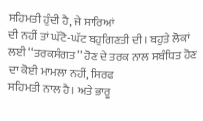ਸਹਿਮਤੀ ਹੁੰਦੀ ਹੈ, ਜੇ ਸਾਰਿਆਂ
ਦੀ ਨਹੀਂ ਤਾਂ ਘੱਟੋ-ਘੱਟ ਬਹੁਗਿਣਤੀ ਦੀ। ਬਹੁਤੇ ਲੋਕਾਂ ਲਈ ‘‘ਤਰਕਸੰਗਤ’’ ਹੋਣ ਦੇ ਤਰਕ ਨਾਲ ਸਬੰਧਿਤ ਹੋਣ ਦਾ ਕੋਈ ਮਾਮਲਾ ਨਹੀਂ, ਸਿਰਫ
ਸਹਿਮਤੀ ਨਾਲ ਹੈ। ਅਤੇ ਭਾਰੂ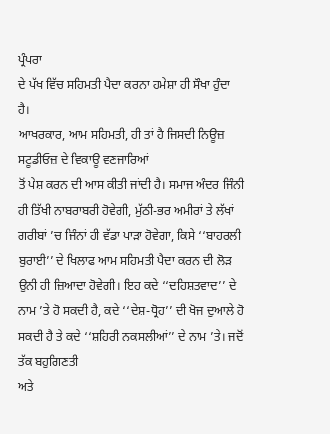ਪ੍ਰੰਪਰਾ
ਦੇ ਪੱਖ ਵਿੱਚ ਸਹਿਮਤੀ ਪੈਦਾ ਕਰਨਾ ਹਮੇਸ਼ਾ ਹੀ ਸੌਖਾ ਹੁੰਦਾ ਹੈ।
ਆਖਰਕਾਰ, ਆਮ ਸਹਿਮਤੀ, ਹੀ ਤਾਂ ਹੈ ਜਿਸਦੀ ਨਿਊਜ਼ ਸਟੂਡੀਓਜ਼ ਦੇ ਵਿਕਾਊ ਵਣਜਾਰਿਆਂ
ਤੋਂ ਪੇਸ਼ ਕਰਨ ਦੀ ਆਸ ਕੀਤੀ ਜਾਂਦੀ ਹੈ। ਸਮਾਜ ਅੰਦਰ ਜਿੰਨੀ
ਹੀ ਤਿੱਖੀ ਨਾਬਰਾਬਰੀ ਹੋਵੇਗੀ, ਮੁੱਠੀ-ਭਰ ਅਮੀਰਾਂ ਤੇ ਲੱਖਾਂ
ਗਰੀਬਾਂ ’ਚ ਜਿੰਨਾਂ ਹੀ ਵੱਡਾ ਪਾੜਾ ਹੋਵੇਗਾ, ਕਿਸੇ ‘‘ਬਾਹਰਲੀ ਬੁਰਾਈ’’ ਦੇ ਖਿਲਾਫ ਆਮ ਸਹਿਮਤੀ ਪੈਦਾ ਕਰਨ ਦੀ ਲੋੜ ਉਨੀ ਹੀ ਜ਼ਿਆਦਾ ਹੋਵੇਗੀ। ਇਹ ਕਦੇ ‘‘ਦਹਿਸ਼ਤਵਾਦ’’ ਦੇ ਨਾਮ ’ਤੇ ਹੋ ਸਕਦੀ ਹੈ, ਕਦੇ ‘‘ਦੇਸ਼-ਧ੍ਰੋਹ’’ ਦੀ ਖੋਜ ਦੁਆਲੇ ਹੋ ਸਕਦੀ ਹੈ ਤੇ ਕਦੇ ‘‘ਸ਼ਹਿਰੀ ਨਕਸਲੀਆਂ’’ ਦੇ ਨਾਮ ’ਤੇ। ਜਦੋਂ ਤੱਕ ਬਹੁਗਿਣਤੀ
ਅਤੇ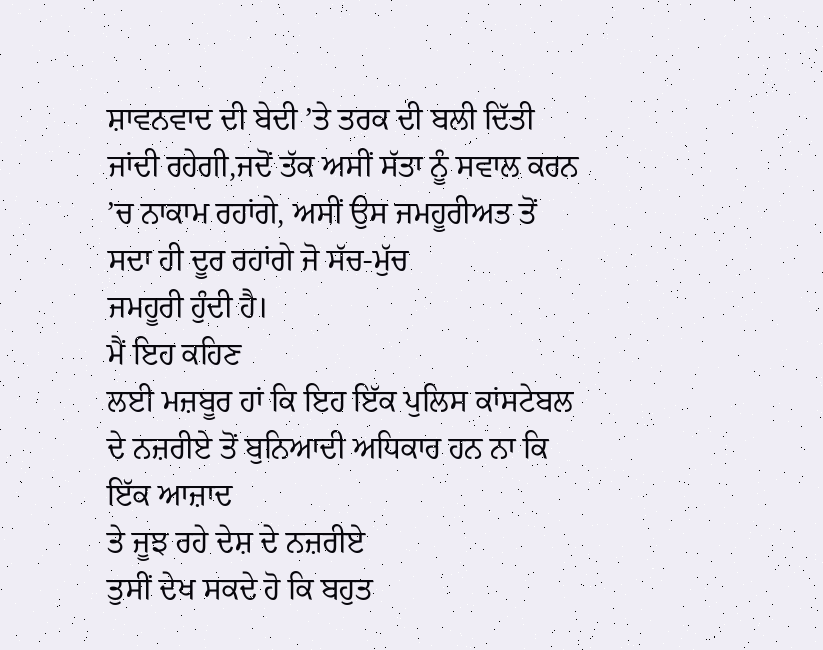ਸ਼ਾਵਨਵਾਦ ਦੀ ਬੇਦੀ ’ਤੇ ਤਰਕ ਦੀ ਬਲੀ ਦਿੱਤੀ ਜਾਂਦੀ ਰਹੇਗੀ,ਜਦੋਂ ਤੱਕ ਅਸੀਂ ਸੱਤਾ ਨੂੰ ਸਵਾਲ ਕਰਨ ’ਚ ਨਾਕਾਮ ਰਹਾਂਗੇ, ਅਸੀਂ ਉਸ ਜਮਹੂਰੀਅਤ ਤੋਂ ਸਦਾ ਹੀ ਦੂਰ ਰਹਾਂਗੇ ਜੋ ਸੱਚ-ਮੁੱਚ
ਜਮਹੂਰੀ ਹੁੰਦੀ ਹੈ।
ਮੈਂ ਇਹ ਕਹਿਣ
ਲਈ ਮਜ਼ਬੂਰ ਹਾਂ ਕਿ ਇਹ ਇੱਕ ਪੁਲਿਸ ਕਾਂਸਟੇਬਲ ਦੇ ਨਜ਼ਰੀਏ ਤੋਂ ਬੁਨਿਆਦੀ ਅਧਿਕਾਰ ਹਨ ਨਾ ਕਿ ਇੱਕ ਆਜ਼ਾਦ
ਤੇ ਜੂਝ ਰਹੇ ਦੇਸ਼ ਦੇ ਨਜ਼ਰੀਏ
ਤੁਸੀਂ ਦੇਖ ਸਕਦੇ ਹੋ ਕਿ ਬਹੁਤ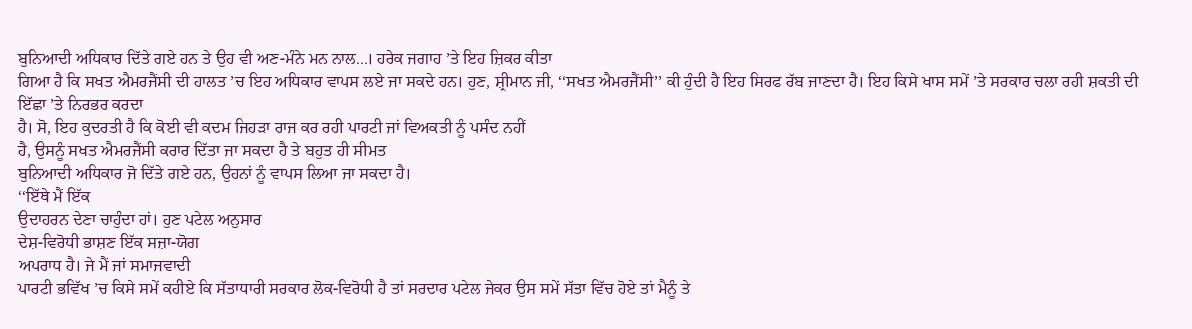ਬੁਨਿਆਦੀ ਅਧਿਕਾਰ ਦਿੱਤੇ ਗਏ ਹਨ ਤੇ ਉਹ ਵੀ ਅਣ-ਮੰਨੇ ਮਨ ਨਾਲ...। ਹਰੇਕ ਜਗਾਹ ’ਤੇ ਇਹ ਜ਼ਿਕਰ ਕੀਤਾ
ਗਿਆ ਹੈ ਕਿ ਸਖਤ ਐਮਰਜੈਂਸੀ ਦੀ ਹਾਲਤ ’ਚ ਇਹ ਅਧਿਕਾਰ ਵਾਪਸ ਲਏ ਜਾ ਸਕਦੇ ਹਨ। ਹੁਣ, ਸ਼੍ਰੀਮਾਨ ਜੀ, ‘‘ਸਖਤ ਐਮਰਜੈਂਸੀ’’ ਕੀ ਹੁੰਦੀ ਹੈ ਇਹ ਸਿਰਫ ਰੱਬ ਜਾਣਦਾ ਹੈ। ਇਹ ਕਿਸੇ ਖਾਸ ਸਮੇਂ ’ਤੇ ਸਰਕਾਰ ਚਲਾ ਰਹੀ ਸ਼ਕਤੀ ਦੀ ਇੱਛਾ ’ਤੇ ਨਿਰਭਰ ਕਰਦਾ
ਹੈ। ਸੋ, ਇਹ ਕੁਦਰਤੀ ਹੈ ਕਿ ਕੋਈ ਵੀ ਕਦਮ ਜਿਹੜਾ ਰਾਜ ਕਰ ਰਹੀ ਪਾਰਟੀ ਜਾਂ ਵਿਅਕਤੀ ਨੂੰ ਪਸੰਦ ਨਹੀਂ
ਹੈ, ਉਸਨੂੰ ਸਖਤ ਐਮਰਜੈਂਸੀ ਕਰਾਰ ਦਿੱਤਾ ਜਾ ਸਕਦਾ ਹੈ ਤੇ ਬਹੁਤ ਹੀ ਸੀਮਤ
ਬੁਨਿਆਦੀ ਅਧਿਕਾਰ ਜੋ ਦਿੱਤੇ ਗਏ ਹਨ, ਉਹਨਾਂ ਨੂੰ ਵਾਪਸ ਲਿਆ ਜਾ ਸਕਦਾ ਹੈ।
‘‘ਇੱਥੇ ਮੈਂ ਇੱਕ
ਉਦਾਹਰਨ ਦੇਣਾ ਚਾਹੁੰਦਾ ਹਾਂ। ਹੁਣ ਪਟੇਲ ਅਨੁਸਾਰ
ਦੇਸ਼-ਵਿਰੋਧੀ ਭਾਸ਼ਣ ਇੱਕ ਸਜ਼ਾ-ਯੋਗ
ਅਪਰਾਧ ਹੈ। ਜੇ ਮੈਂ ਜਾਂ ਸਮਾਜਵਾਦੀ
ਪਾਰਟੀ ਭਵਿੱਖ ’ਚ ਕਿਸੇ ਸਮੇਂ ਕਹੀਏ ਕਿ ਸੱਤਾਧਾਰੀ ਸਰਕਾਰ ਲੋਕ-ਵਿਰੋਧੀ ਹੈ ਤਾਂ ਸਰਦਾਰ ਪਟੇਲ ਜੇਕਰ ਉਸ ਸਮੇਂ ਸੱਤਾ ਵਿੱਚ ਹੋਏ ਤਾਂ ਮੈਨੂੰ ਤੇ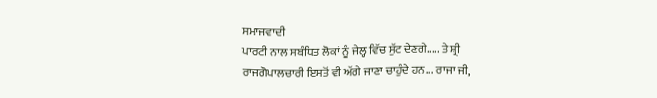ਸਮਾਜਵਾਦੀ
ਪਾਰਟੀ ਨਾਲ ਸਬੰਧਿਤ ਲੋਕਾਂ ਨੂੰ ਜੇਲ੍ਹ ਵਿੱਚ ਸੁੱਟ ਦੇਣਗੇ..... ਤੇ ਸ਼੍ਰੀ
ਰਾਜਗੋਪਾਲਚਾਰੀ ਇਸਤੋਂ ਵੀ ਅੱਗੇ ਜਾਣਾ ਚਾਹੁੰਦੇ ਹਨ... ਰਾਜਾ ਜੀ,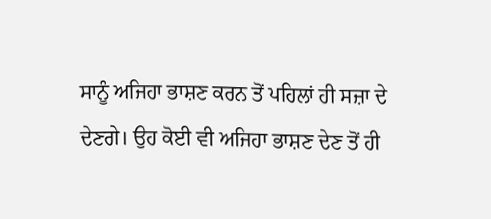ਸਾਨੂੰ ਅਜਿਹਾ ਭਾਸ਼ਣ ਕਰਨ ਤੋਂ ਪਹਿਲਾਂ ਹੀ ਸਜ਼ਾ ਦੇ ਦੇਣਗੇ। ਉਹ ਕੋਈ ਵੀ ਅਜਿਹਾ ਭਾਸ਼ਣ ਦੇਣ ਤੋਂ ਹੀ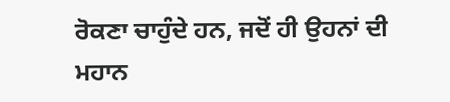ਰੋਕਣਾ ਚਾਹੁੰਦੇ ਹਨ, ਜਦੋਂ ਹੀ ਉਹਨਾਂ ਦੀ ਮਹਾਨ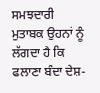ਸਮਝਦਾਰੀ ਮੁਤਾਬਕ ਉਹਨਾਂ ਨੂੰ ਲੱਗਦਾ ਹੈ ਕਿ ਫਲਾਣਾ ਬੰਦਾ ਦੇਸ਼-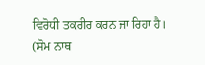ਵਿਰੋਧੀ ਤਕਰੀਰ ਕਰਨ ਜਾ ਰਿਹਾ ਹੈ।
(ਸੋਮ ਨਾਥ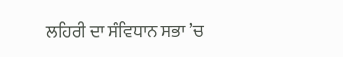ਲਹਿਰੀ ਦਾ ਸੰਵਿਧਾਨ ਸਭਾ ’ਚ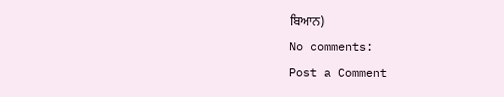ਬਿਆਨ)
No comments:
Post a Comment